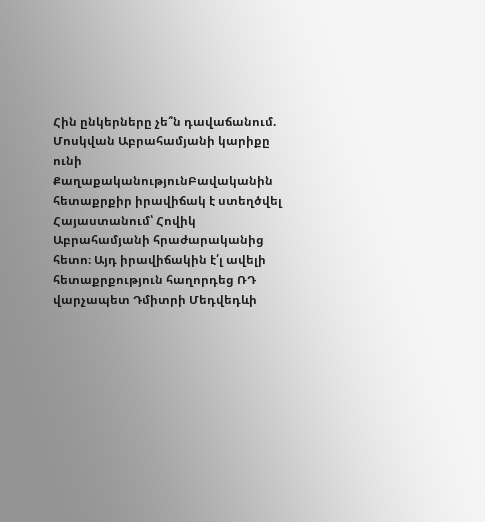Հին ընկերները չե՞ն դավաճանում. Մոսկվան Աբրահամյանի կարիքը ունի
ՔաղաքականությունԲավականին հետաքրքիր իրավիճակ է ստեղծվել Հայաստանում՝ Հովիկ Աբրահամյանի հրաժարականից հետո։ Այդ իրավիճակին է՛լ ավելի հետաքրքություն հաղորդեց ՌԴ վարչապետ Դմիտրի Մեդվեդևի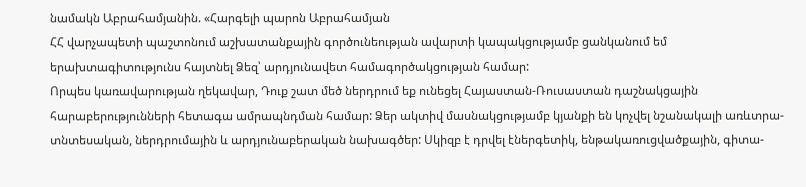նամակն Աբրահամյանին. «Հարգելի պարոն Աբրահամյան
ՀՀ վարչապետի պաշտոնում աշխատանքային գործունեության ավարտի կապակցությամբ ցանկանում եմ երախտագիտությունս հայտնել Ձեզ՝ արդյունավետ համագործակցության համար:
Որպես կառավարության ղեկավար, Դուք շատ մեծ ներդրում եք ունեցել Հայաստան-Ռուսաստան դաշնակցային հարաբերությունների հետագա ամրապնդման համար: Ձեր ակտիվ մասնակցությամբ կյանքի են կոչվել նշանակալի առևտրա-տնտեսական, ներդրումային և արդյունաբերական նախագծեր: Սկիզբ է դրվել էներգետիկ, ենթակառուցվածքային, գիտա-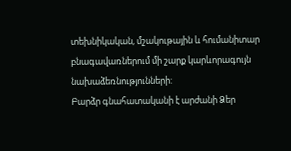տեխնիկական, մշակութային և հումանիտար բնագավառներում մի շարք կարևորագույն նախաձեռնությունների:
Բարձր գնահատականի է արժանի Ձեր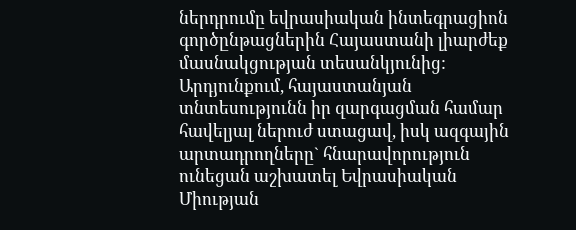ներդրումը եվրասիական ինտեգրացիոն գործընթացներին Հայաստանի լիարժեք մասնակցության տեսանկյունից: Արդյունքում, հայաստանյան տնտեսությունն իր զարգացման համար հավելյալ ներուժ ստացավ, իսկ ազգային արտադրողները` հնարավորություն ունեցան աշխատել Եվրասիական Միության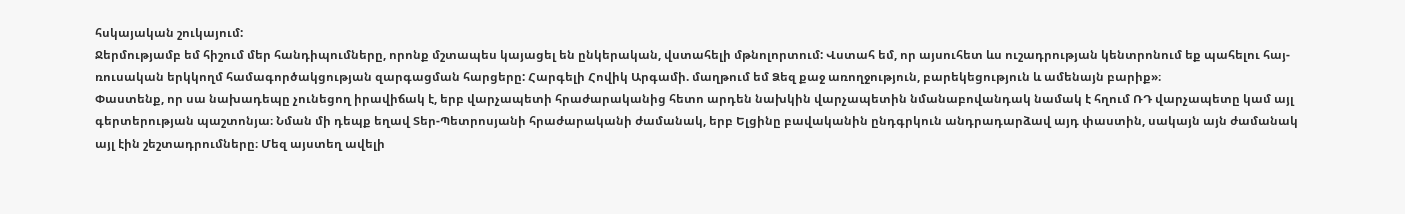հսկայական շուկայում:
Ջերմությամբ եմ հիշում մեր հանդիպումները, որոնք մշտապես կայացել են ընկերական, վստահելի մթնոլորտում: Վստահ եմ, որ այսուհետ ևս ուշադրության կենտրոնում եք պահելու հայ-ռուսական երկկողմ համագործակցության զարգացման հարցերը: Հարգելի Հովիկ Արգամի. մաղթում եմ Ձեզ քաջ առողջություն, բարեկեցություն և ամենայն բարիք»։
Փաստենք, որ սա նախադեպը չունեցող իրավիճակ է, երբ վարչապետի հրաժարականից հետո արդեն նախկին վարչապետին նմանաբովանդակ նամակ է հղում ՌԴ վարչապետը կամ այլ գերտերության պաշտոնյա։ Նման մի դեպք եղավ Տեր-Պետրոսյանի հրաժարականի ժամանակ, երբ Ելցինը բավականին ընդգրկուն անդրադարձավ այդ փաստին, սակայն այն ժամանակ այլ էին շեշտադրումները։ Մեզ այստեղ ավելի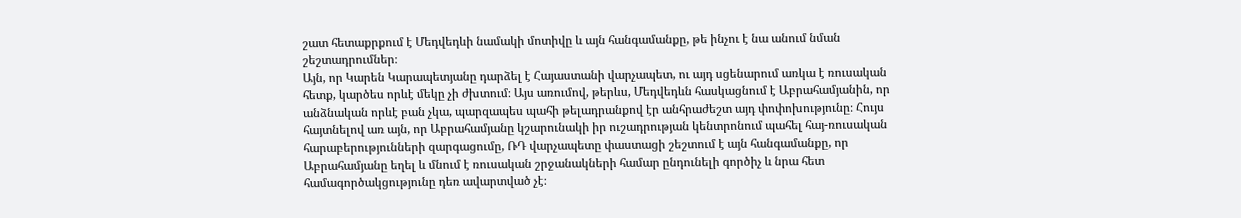շատ հետաքրքում է Մեդվեդևի նամակի մոտիվը և այն հանգամանքը, թե ինչու է նա անում նման շեշտադրումներ։
Այն, որ Կարեն Կարապետյանը դարձել է Հայաստանի վարչապետ, ու այդ սցենարում առկա է ռուսական հետք, կարծես որևէ մեկը չի ժխտում։ Այս առումով, թերևս, Մեդվեդևն հասկացնում է Աբրահամյանին, որ անձնական որևէ բան չկա, պարզապես պահի թելադրանքով էր անհրաժեշտ այդ փոփոխությունը։ Հույս հայտնելով առ այն, որ Աբրահամյանը կշարունակի իր ուշադրության կենտրոնում պահել հայ-ռուսական հարաբերությունների զարգացումը, ՌԴ վարչապետը փաստացի շեշտում է այն հանգամանքը, որ Աբրահամյանը եղել և մնում է ռուսական շրջանակների համար ընդունելի գործիչ և նրա հետ համագործակցությունը դեռ ավարտված չէ։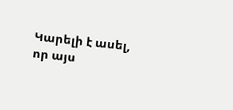Կարելի է ասել, որ այս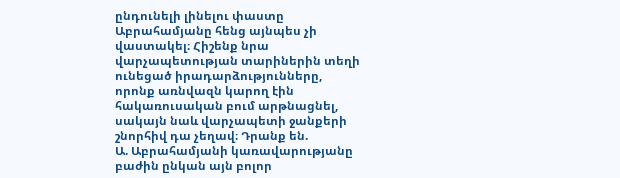ընդունելի լինելու փաստը Աբրահամյանը հենց այնպես չի վաստակել։ Հիշենք նրա վարչապետության տարիներին տեղի ունեցած իրադարձությունները, որոնք առնվազն կարող էին հակառուսական բում արթնացնել, սակայն նաև վարչապետի ջանքերի շնորհիվ դա չեղավ։ Դրանք են.
Ա. Աբրահամյանի կառավարությանը բաժին ընկան այն բոլոր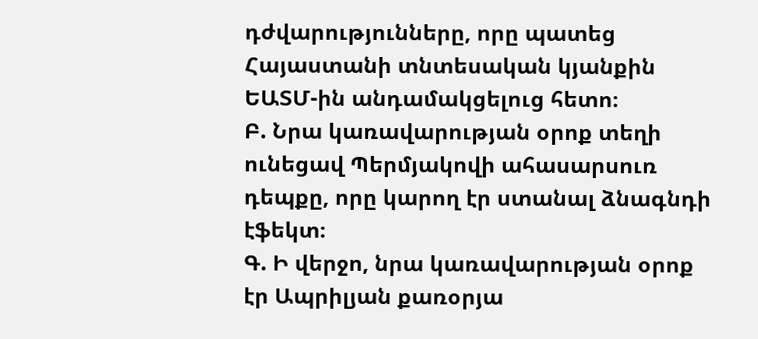դժվարությունները, որը պատեց Հայաստանի տնտեսական կյանքին ԵԱՏՄ-ին անդամակցելուց հետո։
Բ. Նրա կառավարության օրոք տեղի ունեցավ Պերմյակովի ահասարսուռ դեպքը, որը կարող էր ստանալ ձնագնդի էֆեկտ։
Գ. Ի վերջո, նրա կառավարության օրոք էր Ապրիլյան քառօրյա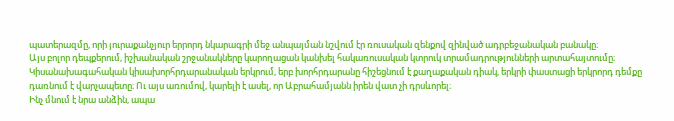պատերազմը, որի յուրաքանչյուր երրորդ նկարագրի մեջ անպայման նշվում էր ռուսական զենքով զինված ադրբեջանական բանակը։
Այս բոլոր դեպքերում, իշխանական շրջանակները կարողացան կանխել հակառուսական կտրուկ տրամադրությունների արտահայտումը։ Կիսանախագահական կիսախորհրդարանական երկրում, երբ խորհրդարանը հիշեցնում է քաղաքական դիակ, երկրի փաստացի երկրորդ դեմքը դառնում է վարչապետը։ Ու այս առումով, կարելի է ասել, որ Աբրահամյանն իրեն վատ չի դրսևորել։
Ինչ մնում է նրա անձին, ապա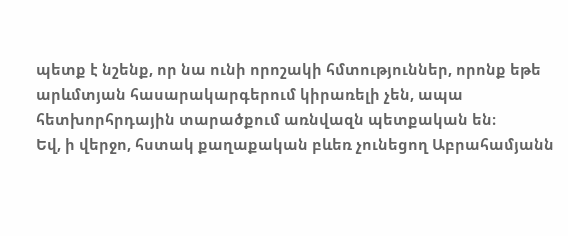պետք է նշենք, որ նա ունի որոշակի հմտություններ, որոնք եթե արևմտյան հասարակարգերում կիրառելի չեն, ապա հետխորհրդային տարածքում առնվազն պետքական են։
Եվ, ի վերջո, հստակ քաղաքական բևեռ չունեցող Աբրահամյանն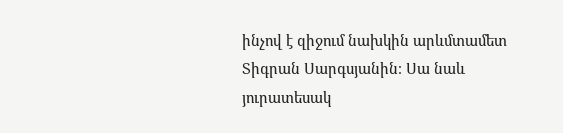ինչով է զիջում նախկին արևմտամետ Տիգրան Սարգսյանին։ Սա նաև յուրատեսակ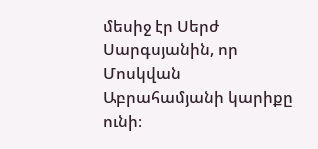մեսիջ էր Սերժ Սարգսյանին, որ Մոսկվան Աբրահամյանի կարիքը ունի։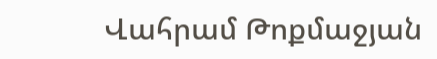Վահրամ Թոքմաջյան